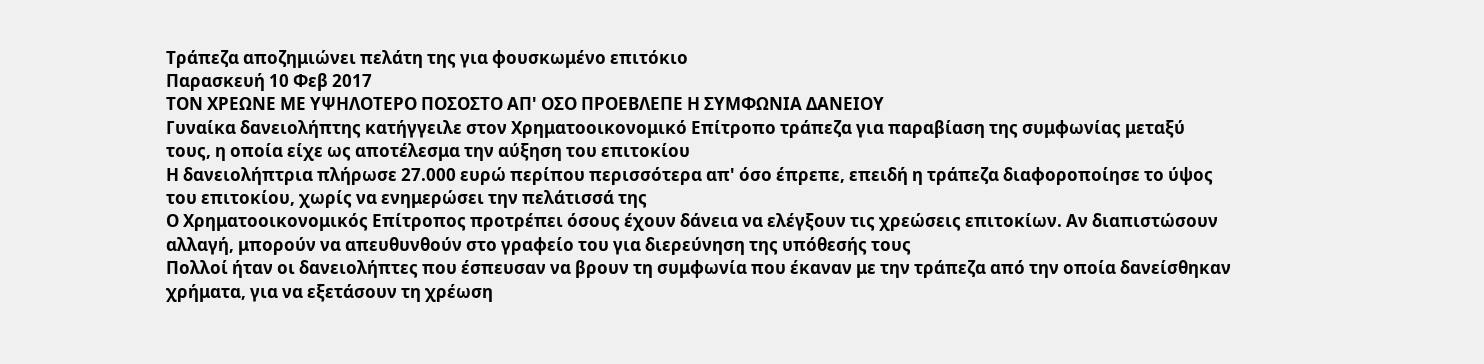Τράπεζα αποζημιώνει πελάτη της για φουσκωμένο επιτόκιο
Παρασκευή 10 Φεβ 2017
ΤΟΝ ΧΡΕΩΝΕ ΜΕ ΥΨΗΛΟΤΕΡΟ ΠΟΣΟΣΤΟ ΑΠ' ΟΣΟ ΠΡΟΕΒΛΕΠΕ Η ΣΥΜΦΩΝΙΑ ΔΑΝΕΙΟΥ
Γυναίκα δανειολήπτης κατήγγειλε στον Χρηματοοικονομικό Επίτροπο τράπεζα για παραβίαση της συμφωνίας μεταξύ τους, η οποία είχε ως αποτέλεσμα την αύξηση του επιτοκίου
Η δανειολήπτρια πλήρωσε 27.000 ευρώ περίπου περισσότερα απ' όσο έπρεπε, επειδή η τράπεζα διαφοροποίησε το ύψος του επιτοκίου, χωρίς να ενημερώσει την πελάτισσά της
Ο Χρηματοοικονομικός Επίτροπος προτρέπει όσους έχουν δάνεια να ελέγξουν τις χρεώσεις επιτοκίων. Αν διαπιστώσουν αλλαγή, μπορούν να απευθυνθούν στο γραφείο του για διερεύνηση της υπόθεσής τους
Πολλοί ήταν οι δανειολήπτες που έσπευσαν να βρουν τη συμφωνία που έκαναν με την τράπεζα από την οποία δανείσθηκαν χρήματα, για να εξετάσουν τη χρέωση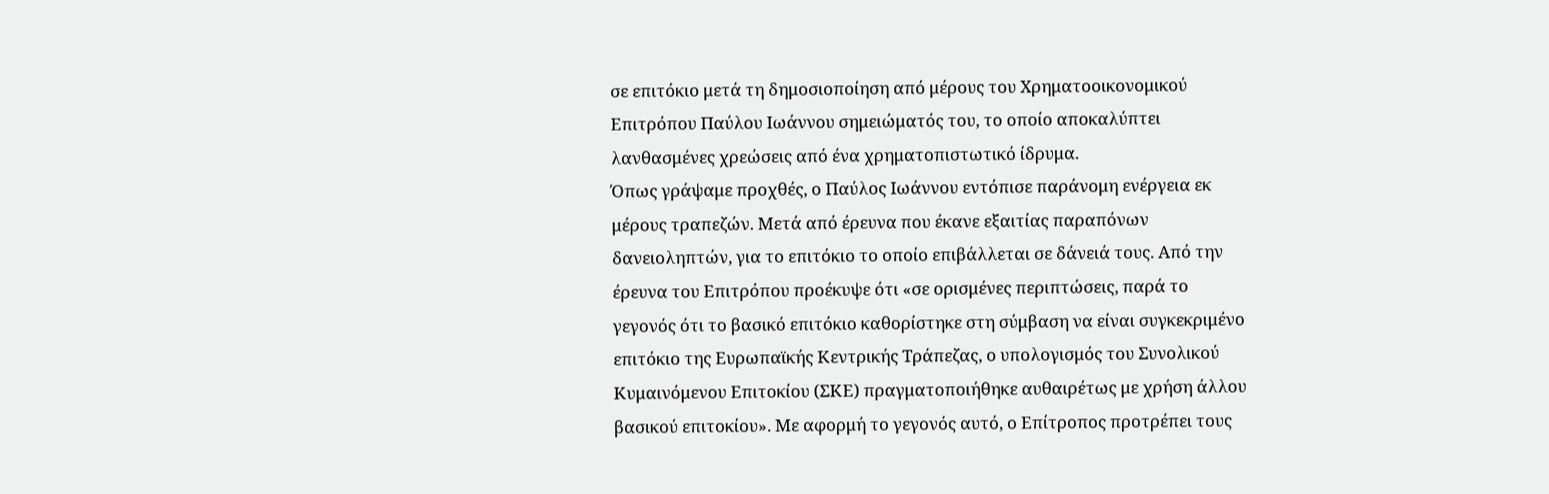σε επιτόκιο μετά τη δημοσιοποίηση από μέρους του Χρηματοοικονομικού Επιτρόπου Παύλου Ιωάννου σημειώματός του, το οποίο αποκαλύπτει λανθασμένες χρεώσεις από ένα χρηματοπιστωτικό ίδρυμα.
Όπως γράψαμε προχθές, ο Παύλος Ιωάννου εντόπισε παράνομη ενέργεια εκ μέρους τραπεζών. Μετά από έρευνα που έκανε εξαιτίας παραπόνων δανειοληπτών, για το επιτόκιο το οποίο επιβάλλεται σε δάνειά τους. Από την έρευνα του Επιτρόπου προέκυψε ότι «σε ορισμένες περιπτώσεις, παρά το γεγονός ότι το βασικό επιτόκιο καθορίστηκε στη σύμβαση να είναι συγκεκριμένο επιτόκιο της Ευρωπαϊκής Κεντρικής Τράπεζας, ο υπολογισμός του Συνολικού Κυμαινόμενου Επιτοκίου (ΣΚΕ) πραγματοποιήθηκε αυθαιρέτως με χρήση άλλου βασικού επιτοκίου». Με αφορμή το γεγονός αυτό, ο Επίτροπος προτρέπει τους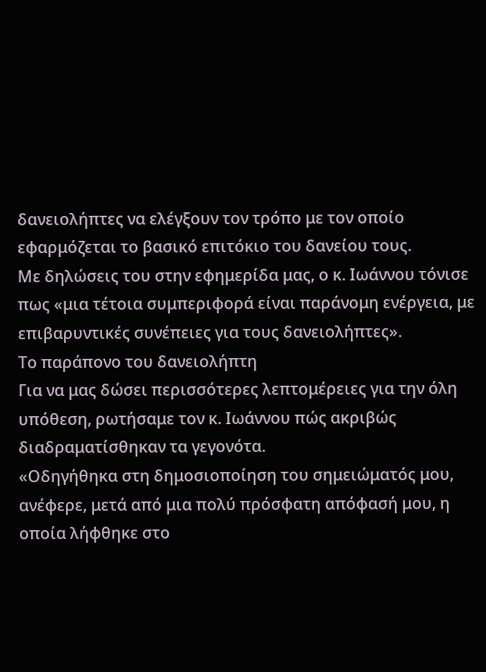δανειολήπτες να ελέγξουν τον τρόπο με τον οποίο εφαρμόζεται το βασικό επιτόκιο του δανείου τους.
Με δηλώσεις του στην εφημερίδα μας, ο κ. Ιωάννου τόνισε πως «μια τέτοια συμπεριφορά είναι παράνομη ενέργεια, με επιβαρυντικές συνέπειες για τους δανειολήπτες».
Το παράπονο του δανειολήπτη
Για να μας δώσει περισσότερες λεπτομέρειες για την όλη υπόθεση, ρωτήσαμε τον κ. Ιωάννου πώς ακριβώς διαδραματίσθηκαν τα γεγονότα.
«Οδηγήθηκα στη δημοσιοποίηση του σημειώματός μου, ανέφερε, μετά από μια πολύ πρόσφατη απόφασή μου, η οποία λήφθηκε στο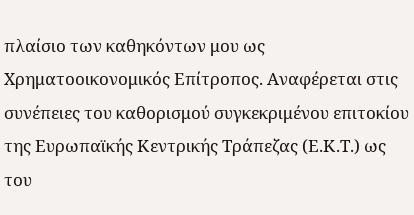πλαίσιο των καθηκόντων μου ως Χρηματοοικονομικός Επίτροπος. Αναφέρεται στις συνέπειες του καθορισμού συγκεκριμένου επιτοκίου της Ευρωπαϊκής Κεντρικής Τράπεζας (Ε.Κ.Τ.) ως του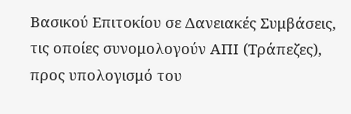Βασικού Επιτοκίου σε Δανειακές Συμβάσεις, τις οποίες συνομολογούν ΑΠΙ (Τράπεζες), προς υπολογισμό του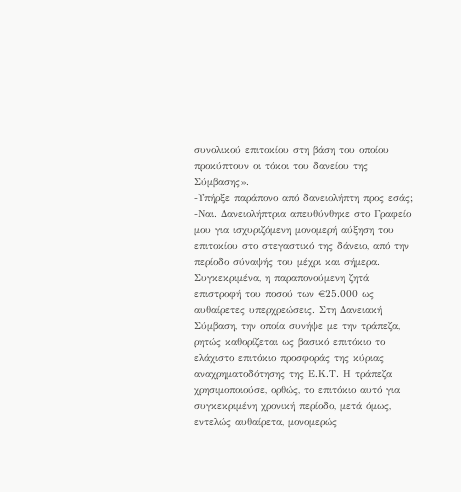συνολικού επιτοκίου στη βάση του οποίου προκύπτουν οι τόκοι του δανείου της Σύμβασης».
-Υπήρξε παράπονο από δανειολήπτη προς εσάς;
-Ναι. Δανειολήπτρια απευθύνθηκε στο Γραφείο μου για ισχυριζόμενη μονομερή αύξηση του επιτοκίου στο στεγαστικό της δάνειο, από την περίοδο σύναψής του μέχρι και σήμερα. Συγκεκριμένα, η παραπονούμενη ζητά επιστροφή του ποσού των €25.000 ως αυθαίρετες υπερχρεώσεις. Στη Δανειακή Σύμβαση, την οποία συνήψε με την τράπεζα, ρητώς καθορίζεται ως βασικό επιτόκιο το ελάχιστο επιτόκιο προσφοράς της κύριας αναχρηματοδότησης της Ε.Κ.Τ. Η τράπεζα χρησιμοποιούσε, ορθώς, το επιτόκιο αυτό για συγκεκριμένη χρονική περίοδο, μετά όμως, εντελώς αυθαίρετα, μονομερώς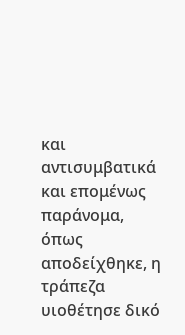και αντισυμβατικά και επομένως παράνομα, όπως αποδείχθηκε, η τράπεζα υιοθέτησε δικό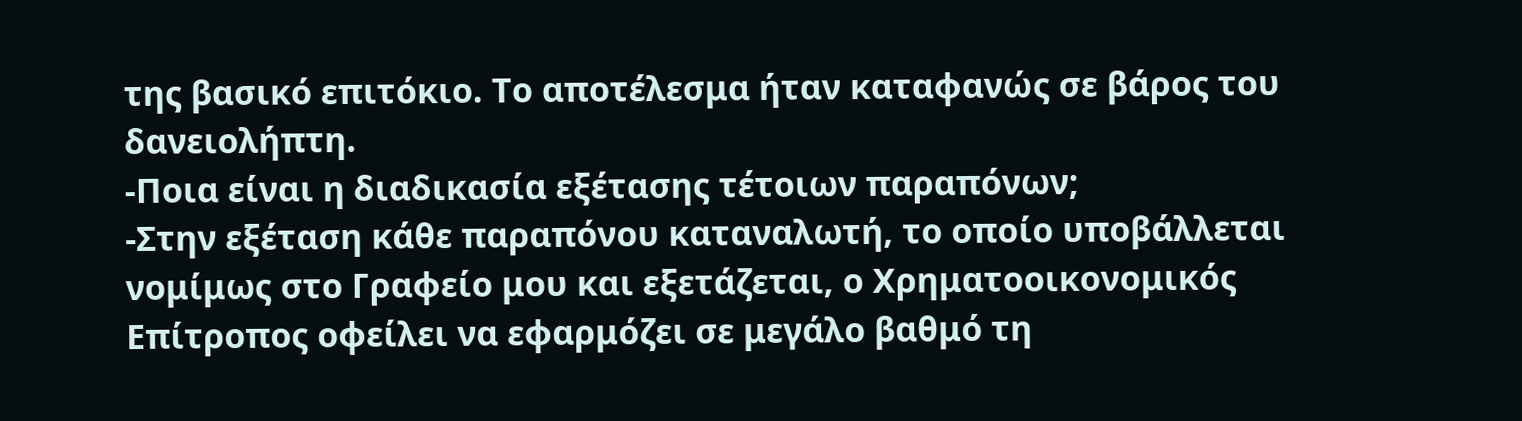της βασικό επιτόκιο. Το αποτέλεσμα ήταν καταφανώς σε βάρος του δανειολήπτη.
-Ποια είναι η διαδικασία εξέτασης τέτοιων παραπόνων;
-Στην εξέταση κάθε παραπόνου καταναλωτή, το οποίο υποβάλλεται νομίμως στο Γραφείο μου και εξετάζεται, ο Χρηματοοικονομικός Επίτροπος οφείλει να εφαρμόζει σε μεγάλο βαθμό τη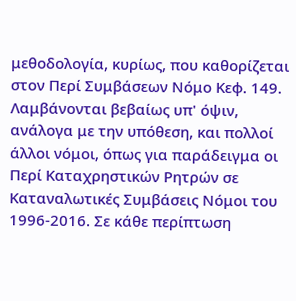μεθοδολογία, κυρίως, που καθορίζεται στον Περί Συμβάσεων Νόμο Κεφ. 149. Λαμβάνονται βεβαίως υπ' όψιν, ανάλογα με την υπόθεση, και πολλοί άλλοι νόμοι, όπως για παράδειγμα οι Περί Καταχρηστικών Ρητρών σε Καταναλωτικές Συμβάσεις Νόμοι του 1996-2016. Σε κάθε περίπτωση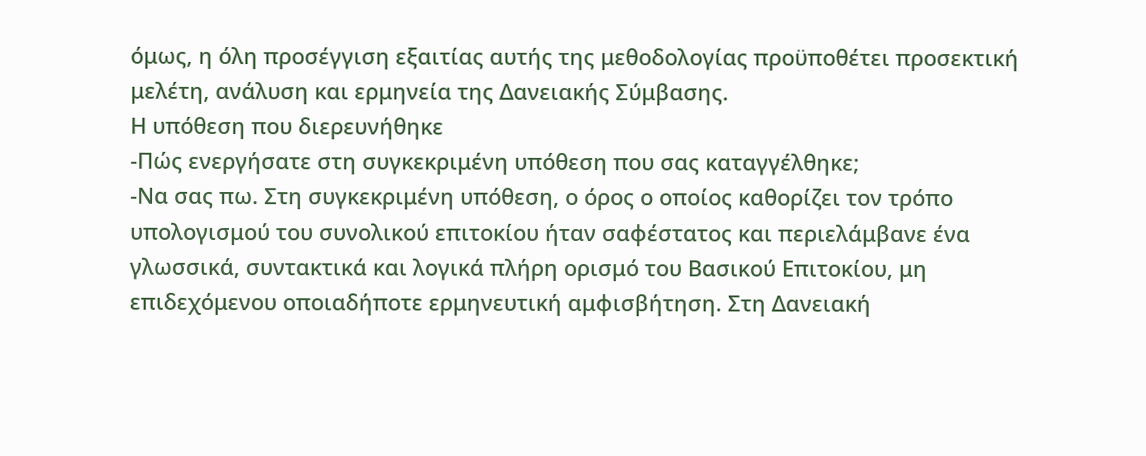όμως, η όλη προσέγγιση εξαιτίας αυτής της μεθοδολογίας προϋποθέτει προσεκτική μελέτη, ανάλυση και ερμηνεία της Δανειακής Σύμβασης.
Η υπόθεση που διερευνήθηκε
-Πώς ενεργήσατε στη συγκεκριμένη υπόθεση που σας καταγγέλθηκε;
-Να σας πω. Στη συγκεκριμένη υπόθεση, ο όρος ο οποίος καθορίζει τον τρόπο υπολογισμού του συνολικού επιτοκίου ήταν σαφέστατος και περιελάμβανε ένα γλωσσικά, συντακτικά και λογικά πλήρη ορισμό του Βασικού Επιτοκίου, μη επιδεχόμενου οποιαδήποτε ερμηνευτική αμφισβήτηση. Στη Δανειακή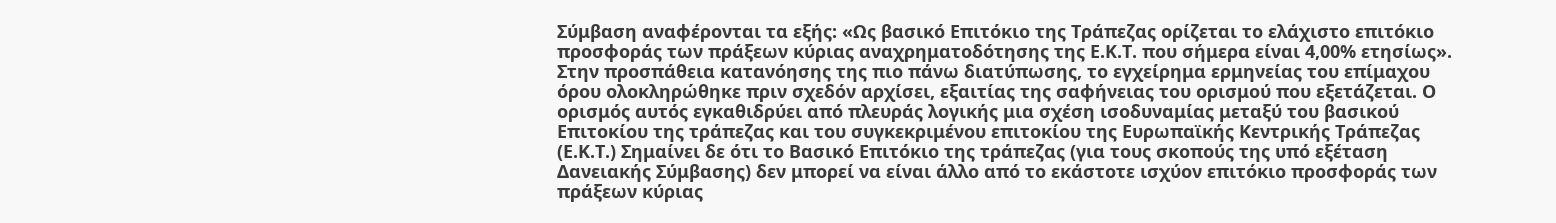Σύμβαση αναφέρονται τα εξής: «Ως βασικό Επιτόκιο της Τράπεζας ορίζεται το ελάχιστο επιτόκιο προσφοράς των πράξεων κύριας αναχρηματοδότησης της Ε.Κ.Τ. που σήμερα είναι 4,00% ετησίως».
Στην προσπάθεια κατανόησης της πιο πάνω διατύπωσης, το εγχείρημα ερμηνείας του επίμαχου όρου ολοκληρώθηκε πριν σχεδόν αρχίσει, εξαιτίας της σαφήνειας του ορισμού που εξετάζεται. Ο ορισμός αυτός εγκαθιδρύει από πλευράς λογικής μια σχέση ισοδυναμίας μεταξύ του βασικού Επιτοκίου της τράπεζας και του συγκεκριμένου επιτοκίου της Ευρωπαϊκής Κεντρικής Τράπεζας (Ε.Κ.Τ.) Σημαίνει δε ότι το Βασικό Επιτόκιο της τράπεζας (για τους σκοπούς της υπό εξέταση Δανειακής Σύμβασης) δεν μπορεί να είναι άλλο από το εκάστοτε ισχύον επιτόκιο προσφοράς των πράξεων κύριας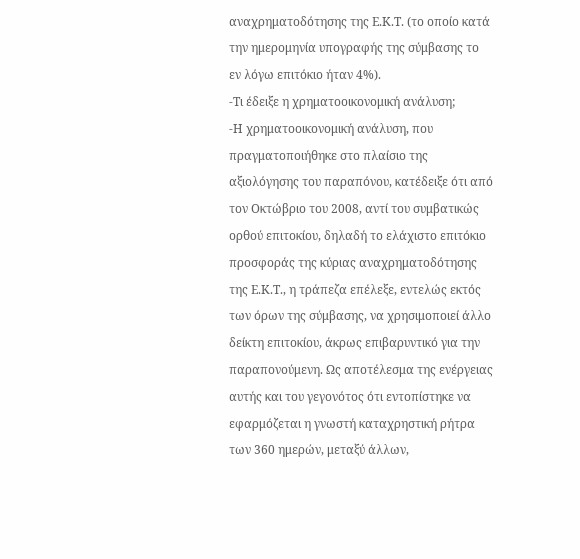αναχρηματοδότησης της Ε.Κ.Τ. (το οποίο κατά την ημερομηνία υπογραφής της σύμβασης το εν λόγω επιτόκιο ήταν 4%).
-Τι έδειξε η χρηματοοικονομική ανάλυση;
-Η χρηματοοικονομική ανάλυση, που πραγματοποιήθηκε στο πλαίσιο της αξιολόγησης του παραπόνου, κατέδειξε ότι από τον Οκτώβριο του 2008, αντί του συμβατικώς ορθού επιτοκίου, δηλαδή το ελάχιστο επιτόκιο προσφοράς της κύριας αναχρηματοδότησης της Ε.Κ.Τ., η τράπεζα επέλεξε, εντελώς εκτός των όρων της σύμβασης, να χρησιμοποιεί άλλο δείκτη επιτοκίου, άκρως επιβαρυντικό για την παραπονούμενη. Ως αποτέλεσμα της ενέργειας αυτής και του γεγονότος ότι εντοπίστηκε να εφαρμόζεται η γνωστή καταχρηστική ρήτρα των 360 ημερών, μεταξύ άλλων,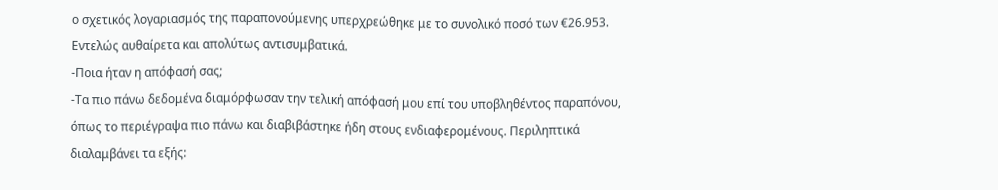ο σχετικός λογαριασμός της παραπονούμενης υπερχρεώθηκε με το συνολικό ποσό των €26.953. Εντελώς αυθαίρετα και απολύτως αντισυμβατικά.
-Ποια ήταν η απόφασή σας;
-Τα πιο πάνω δεδομένα διαμόρφωσαν την τελική απόφασή μου επί του υποβληθέντος παραπόνου, όπως το περιέγραψα πιο πάνω και διαβιβάστηκε ήδη στους ενδιαφερομένους. Περιληπτικά διαλαμβάνει τα εξής: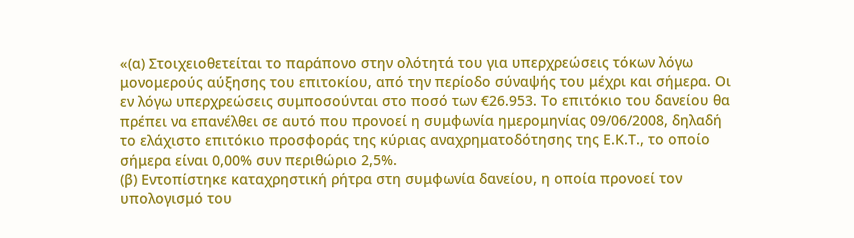«(α) Στοιχειοθετείται το παράπονο στην ολότητά του για υπερχρεώσεις τόκων λόγω μονομερούς αύξησης του επιτοκίου, από την περίοδο σύναψής του μέχρι και σήμερα. Οι εν λόγω υπερχρεώσεις συμποσούνται στο ποσό των €26.953. Το επιτόκιο του δανείου θα πρέπει να επανέλθει σε αυτό που προνοεί η συμφωνία ημερομηνίας 09/06/2008, δηλαδή το ελάχιστο επιτόκιο προσφοράς της κύριας αναχρηματοδότησης της Ε.Κ.Τ., το οποίο σήμερα είναι 0,00% συν περιθώριο 2,5%.
(β) Εντοπίστηκε καταχρηστική ρήτρα στη συμφωνία δανείου, η οποία προνοεί τον υπολογισμό του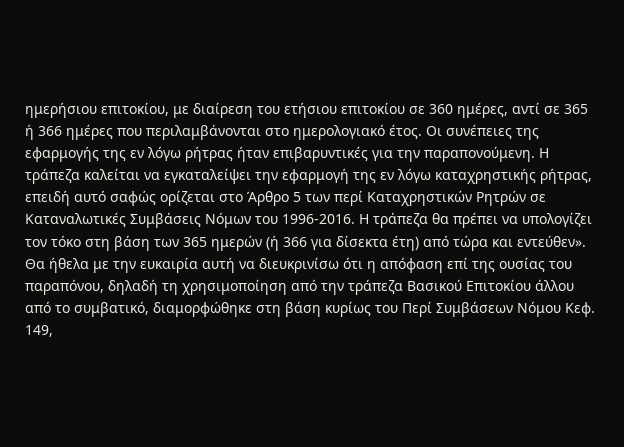ημερήσιου επιτοκίου, με διαίρεση του ετήσιου επιτοκίου σε 360 ημέρες, αντί σε 365 ή 366 ημέρες που περιλαμβάνονται στο ημερολογιακό έτος. Οι συνέπειες της εφαρμογής της εν λόγω ρήτρας ήταν επιβαρυντικές για την παραπονούμενη. Η τράπεζα καλείται να εγκαταλείψει την εφαρμογή της εν λόγω καταχρηστικής ρήτρας, επειδή αυτό σαφώς ορίζεται στο Άρθρο 5 των περί Καταχρηστικών Ρητρών σε Καταναλωτικές Συμβάσεις Νόμων του 1996-2016. Η τράπεζα θα πρέπει να υπολογίζει τον τόκο στη βάση των 365 ημερών (ή 366 για δίσεκτα έτη) από τώρα και εντεύθεν».
Θα ήθελα με την ευκαιρία αυτή να διευκρινίσω ότι η απόφαση επί της ουσίας του παραπόνου, δηλαδή τη χρησιμοποίηση από την τράπεζα Βασικού Επιτοκίου άλλου από το συμβατικό, διαμορφώθηκε στη βάση κυρίως του Περί Συμβάσεων Νόμου Κεφ. 149,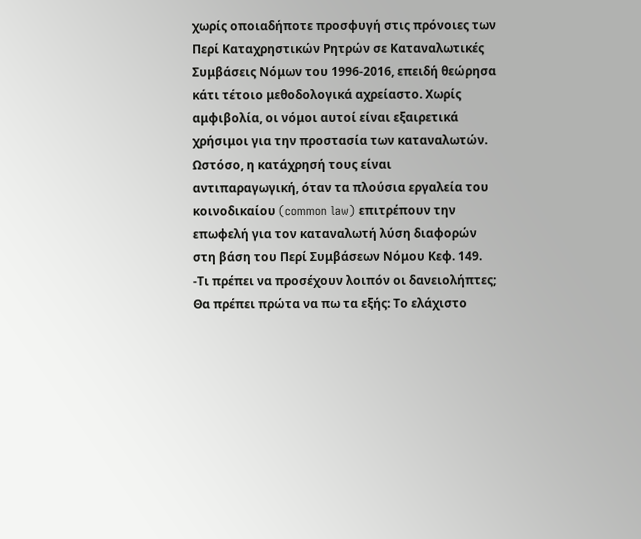χωρίς οποιαδήποτε προσφυγή στις πρόνοιες των Περί Καταχρηστικών Ρητρών σε Καταναλωτικές Συμβάσεις Νόμων του 1996-2016, επειδή θεώρησα κάτι τέτοιο μεθοδολογικά αχρείαστο. Χωρίς αμφιβολία, οι νόμοι αυτοί είναι εξαιρετικά χρήσιμοι για την προστασία των καταναλωτών. Ωστόσο, η κατάχρησή τους είναι αντιπαραγωγική, όταν τα πλούσια εργαλεία του κοινοδικαίου (common law) επιτρέπουν την επωφελή για τον καταναλωτή λύση διαφορών στη βάση του Περί Συμβάσεων Νόμου Κεφ. 149.
-Τι πρέπει να προσέχουν λοιπόν οι δανειολήπτες;
Θα πρέπει πρώτα να πω τα εξής: Το ελάχιστο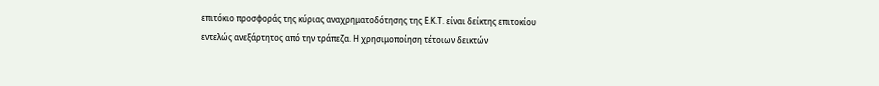επιτόκιο προσφοράς της κύριας αναχρηματοδότησης της Ε.Κ.Τ. είναι δείκτης επιτοκίου εντελώς ανεξάρτητος από την τράπεζα. Η χρησιμοποίηση τέτοιων δεικτών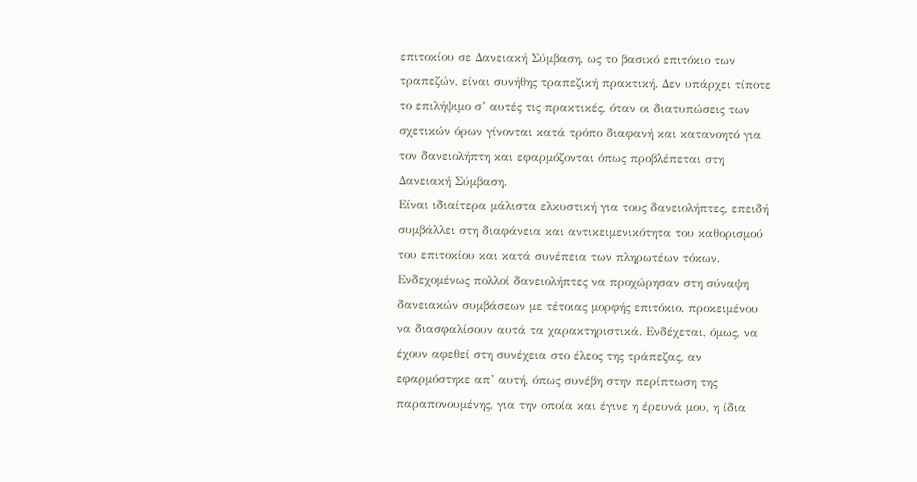επιτοκίου σε Δανειακή Σύμβαση, ως το βασικό επιτόκιο των τραπεζών, είναι συνήθης τραπεζική πρακτική. Δεν υπάρχει τίποτε το επιλήψιμο σ’ αυτές τις πρακτικές, όταν οι διατυπώσεις των σχετικών όρων γίνονται κατά τρόπο διαφανή και κατανοητό για τον δανειολήπτη και εφαρμόζονται όπως προβλέπεται στη Δανειακή Σύμβαση.
Είναι ιδιαίτερα μάλιστα ελκυστική για τους δανειολήπτες, επειδή συμβάλλει στη διαφάνεια και αντικειμενικότητα του καθορισμού του επιτοκίου και κατά συνέπεια των πληρωτέων τόκων. Ενδεχομένως πολλοί δανειολήπτες να προχώρησαν στη σύναψη δανειακών συμβάσεων με τέτοιας μορφής επιτόκιο, προκειμένου να διασφαλίσουν αυτά τα χαρακτηριστικά. Ενδέχεται, όμως, να έχουν αφεθεί στη συνέχεια στο έλεος της τράπεζας, αν εφαρμόστηκε απ’ αυτή, όπως συνέβη στην περίπτωση της παραπονουμένης, για την οποία και έγινε η έρευνά μου, η ίδια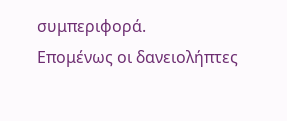συμπεριφορά.
Επομένως οι δανειολήπτες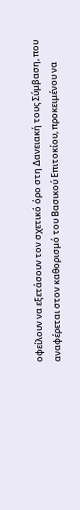οφείλουν να εξετάσουν τον σχετικό όρο στη Δανειακή τους Σύμβαση, που αναφέρεται στον καθορισμό του Βασικού Επιτοκίου, προκειμένου να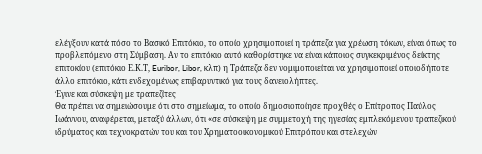ελέγξουν κατά πόσο το Βασικό Επιτόκιο, το οποίο χρησιμοποιεί η τράπεζα για χρέωση τόκων, είναι όπως το προβλεπόμενο στη Σύμβαση. Αν το επιτόκιο αυτό καθορίστηκε να είναι κάποιος συγκεκριμένος δείκτης επιτοκίου (επιτόκιο Ε.Κ.Τ, Euribor, Libor, κλπ) η Τράπεζα δεν νομιμοποιείται να χρησιμοποιεί οποιοδήποτε άλλο επιτόκιο, κάτι ενδεχομένως επιβαρυντικό για τους δανειολήπτες.
Έγινε και σύσκεψη με τραπεζίτες
Θα πρέπει να σημειώσουμε ότι στο σημείωμα, το οποίο δημοσιοποίησε προχθές ο Επίτροπος Παύλος Ιωάννου, αναφέρεται, μεταξύ άλλων, ότι «σε σύσκεψη με συμμετοχή της ηγεσίας εμπλεκόμενου τραπεζικού ιδρύματος και τεχνοκρατών του και του Χρηματοοικονομικού Επιτρόπου και στελεχών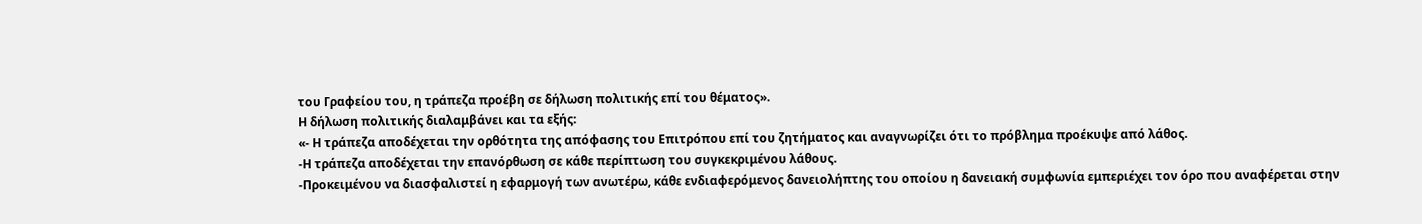του Γραφείου του, η τράπεζα προέβη σε δήλωση πολιτικής επί του θέματος».
Η δήλωση πολιτικής διαλαμβάνει και τα εξής:
«- Η τράπεζα αποδέχεται την ορθότητα της απόφασης του Επιτρόπου επί του ζητήματος και αναγνωρίζει ότι το πρόβλημα προέκυψε από λάθος.
-Η τράπεζα αποδέχεται την επανόρθωση σε κάθε περίπτωση του συγκεκριμένου λάθους.
-Προκειμένου να διασφαλιστεί η εφαρμογή των ανωτέρω, κάθε ενδιαφερόμενος δανειολήπτης του οποίου η δανειακή συμφωνία εμπεριέχει τον όρο που αναφέρεται στην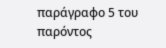παράγραφο 5 του παρόντος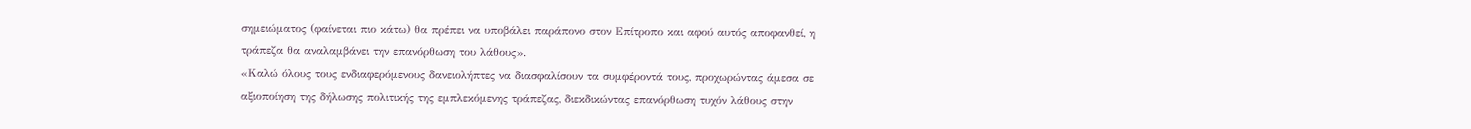σημειώματος (φαίνεται πιο κάτω) θα πρέπει να υποβάλει παράπονο στον Επίτροπο και αφού αυτός αποφανθεί, η τράπεζα θα αναλαμβάνει την επανόρθωση του λάθους».
«Καλώ όλους τους ενδιαφερόμενους δανειολήπτες να διασφαλίσουν τα συμφέροντά τους, προχωρώντας άμεσα σε αξιοποίηση της δήλωσης πολιτικής της εμπλεκόμενης τράπεζας, διεκδικώντας επανόρθωση τυχόν λάθους στην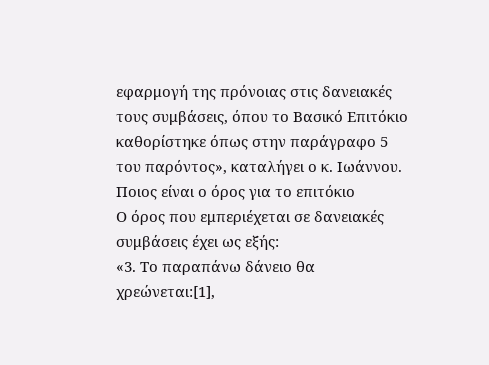εφαρμογή της πρόνοιας στις δανειακές τους συμβάσεις, όπου το Βασικό Επιτόκιο καθορίστηκε όπως στην παράγραφο 5 του παρόντος», καταλήγει ο κ. Ιωάννου.
Ποιος είναι ο όρος για το επιτόκιο
Ο όρος που εμπεριέχεται σε δανειακές συμβάσεις έχει ως εξής:
«3. Το παραπάνω δάνειο θα χρεώνεται:[1],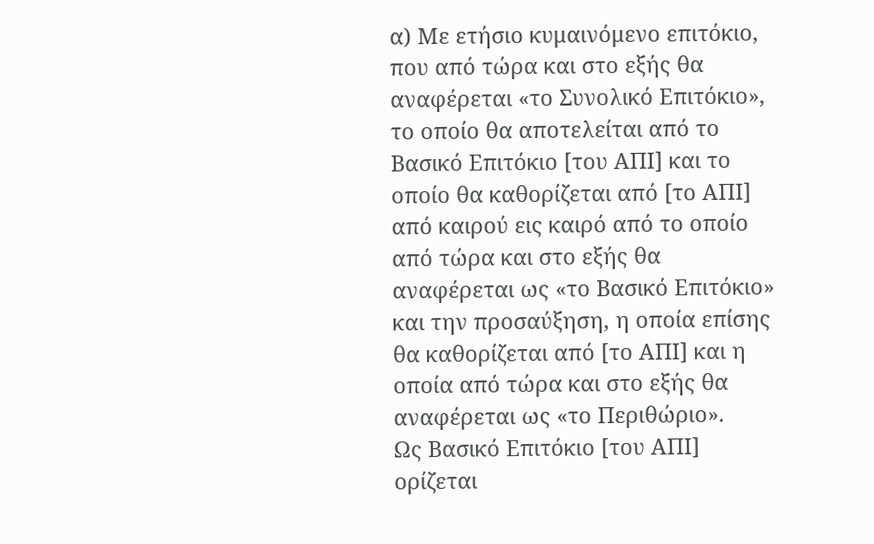α) Με ετήσιο κυμαινόμενο επιτόκιο, που από τώρα και στο εξής θα αναφέρεται «το Συνολικό Επιτόκιο», το οποίο θα αποτελείται από το Βασικό Επιτόκιο [του ΑΠΙ] και το οποίο θα καθορίζεται από [το ΑΠΙ] από καιρού εις καιρό από το οποίο από τώρα και στο εξής θα αναφέρεται ως «το Βασικό Επιτόκιο» και την προσαύξηση, η οποία επίσης θα καθορίζεται από [το ΑΠΙ] και η οποία από τώρα και στο εξής θα αναφέρεται ως «το Περιθώριο».
Ως Βασικό Επιτόκιο [του ΑΠΙ] ορίζεται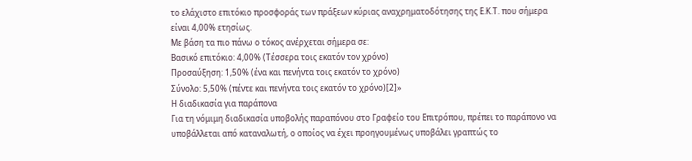το ελάχιστο επιτόκιο προσφοράς των πράξεων κύριας αναχρηματοδότησης της Ε.Κ.Τ. που σήμερα είναι 4,00% ετησίως.
Με βάση τα πιο πάνω ο τόκος ανέρχεται σήμερα σε:
Βασικό επιτόκιο: 4,00% (Τέσσερα τοις εκατόν τον χρόνο)
Προσαύξηση: 1,50% (ένα και πενήντα τοις εκατόν το χρόνο)
Σύνολο: 5,50% (πέντε και πενήντα τοις εκατόν το χρόνο)[2]»
Η διαδικασία για παράπονα
Για τη νόμιμη διαδικασία υποβολής παραπόνου στο Γραφείο του Επιτρόπου, πρέπει το παράπονο να υποβάλλεται από καταναλωτή, ο οποίος να έχει προηγουμένως υποβάλει γραπτώς το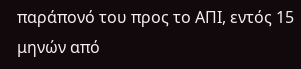παράπονό του προς το ΑΠΙ, εντός 15 μηνών από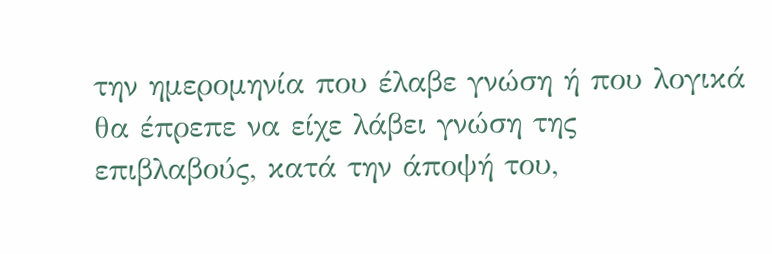την ημερομηνία που έλαβε γνώση ή που λογικά θα έπρεπε να είχε λάβει γνώση της επιβλαβούς, κατά την άποψή του,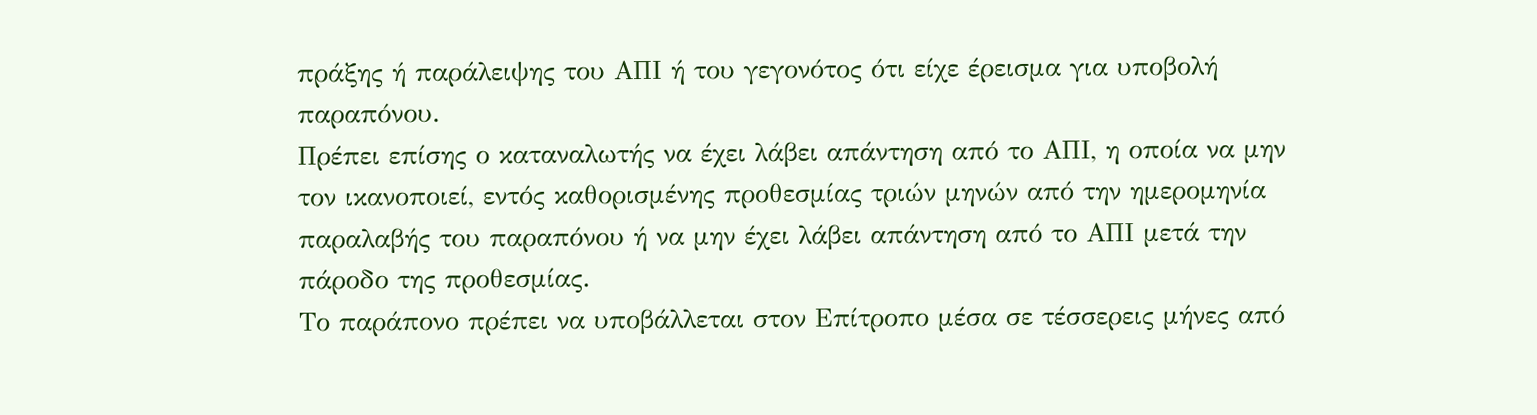πράξης ή παράλειψης του ΑΠΙ ή του γεγονότος ότι είχε έρεισμα για υποβολή παραπόνου.
Πρέπει επίσης ο καταναλωτής να έχει λάβει απάντηση από το ΑΠΙ, η οποία να μην τον ικανοποιεί, εντός καθορισμένης προθεσμίας τριών μηνών από την ημερομηνία παραλαβής του παραπόνου ή να μην έχει λάβει απάντηση από το ΑΠΙ μετά την πάροδο της προθεσμίας.
Το παράπονο πρέπει να υποβάλλεται στον Επίτροπο μέσα σε τέσσερεις μήνες από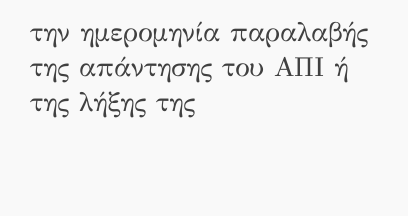την ημερομηνία παραλαβής της απάντησης του ΑΠΙ ή της λήξης της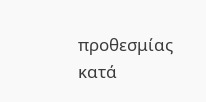προθεσμίας κατά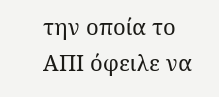την οποία το ΑΠΙ όφειλε να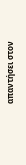απαντήσει στον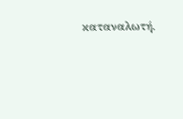καταναλωτή.